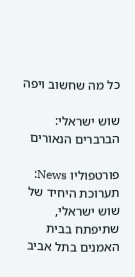כל מה שחשוב ויפה

שוש ישראלי: הברברים הנאורים

פורטפוליו News: תערוכת היחיד של שוש ישראלי, שתיפתח בבית האמנים בתל אביב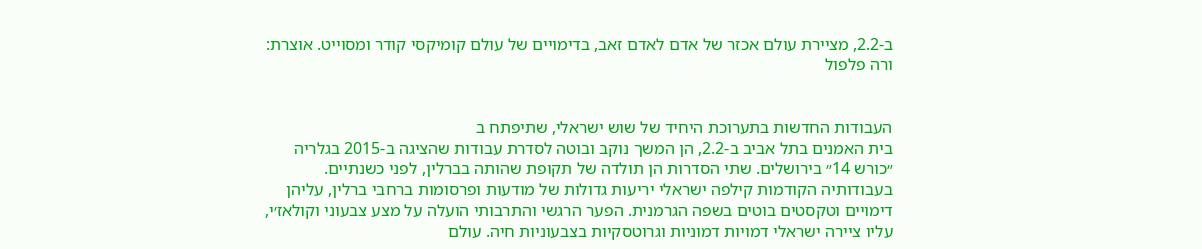ב-2.2, מציירת עולם אכזר של אדם לאדם זאב, בדימויים של עולם קומיקסי קודר ומסוייט. אוצרת: ורה פלפול


העבודות החדשות בתערוכת היחיד של שוש ישראלי, שתיפתח ב
בית האמנים בתל אביב ב-2.2, הן המשך נוקב ובוטה לסדרת עבודות שהציגה ב-2015 בגלריה ״כורש 14״ בירושלים. שתי הסדרות הן תולדה של תקופת שהותה בברלין, לפני כשנתיים. בעבודותיה הקודמות קילפה ישראלי יריעות גדולות של מודעות ופרסומות ברחבי ברלין, עליהן דימויים וטקסטים בוטים בשפה הגרמנית. הפער הרגשי והתרבותי הועלה על מצע צבעוני וקולאז׳י, עליו ציירה ישראלי דמויות דמוניות וגרוטסקיות בצבעוניות חיה. עולם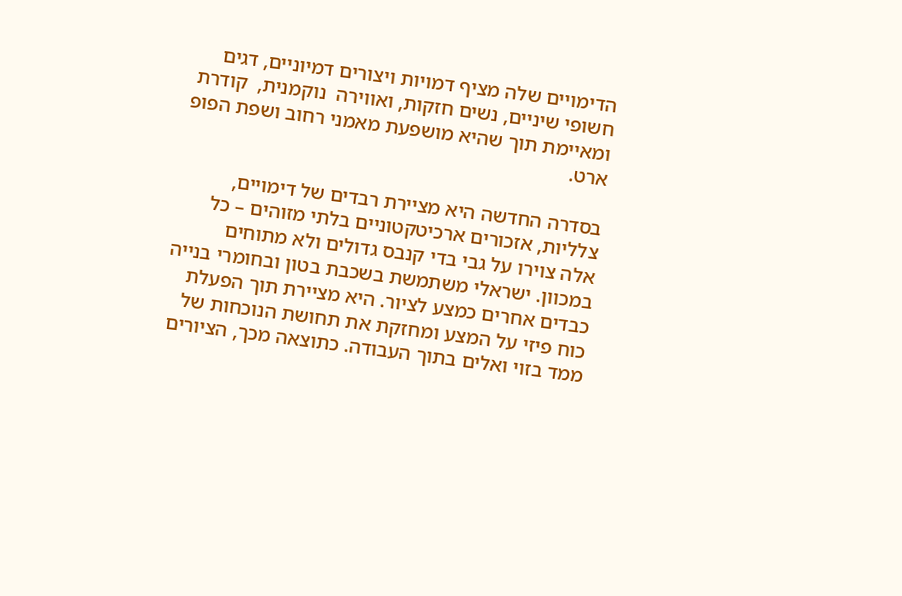הדימויים שלה מציף דמויות ויצורים דמיוניים, דגים חשופי שיניים, נשים חזקות, ואווירה  נוקמנית,  קודרת ומאיימת תוך שהיא מושפעת מאמני רחוב ושפת הפופ ארט.

בסדרה החדשה היא מציירת רבדים של דימויים, צלליות, אזכורים ארכיטקטוניים בלתי מזוהים – כל אלה צוירו על גבי בדי קנבס גדולים ולא מתוחים במכוון. ישראלי משתמשת בשכבת בטון ובחומרי בנייה כבדים אחרים כמצע לציור. היא מציירת תוך הפעלת כוח פיזי על המצע ומחזקת את תחושת הנוכחות של ממד בזוי ואלים בתוך העבודה. כתוצאה מכך, הציורים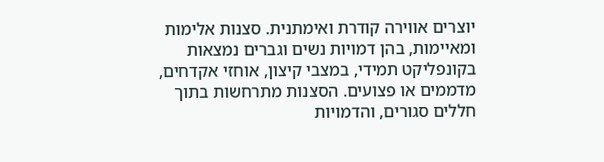יוצרים אווירה קודרת ואימתנית. סצנות אלימות ומאיימות, בהן דמויות נשים וגברים נמצאות בקונפליקט תמידי, במצבי קיצון, אוחזי אקדחים, מדממים או פצועים. הסצנות מתרחשות בתוך חללים סגורים, והדמויות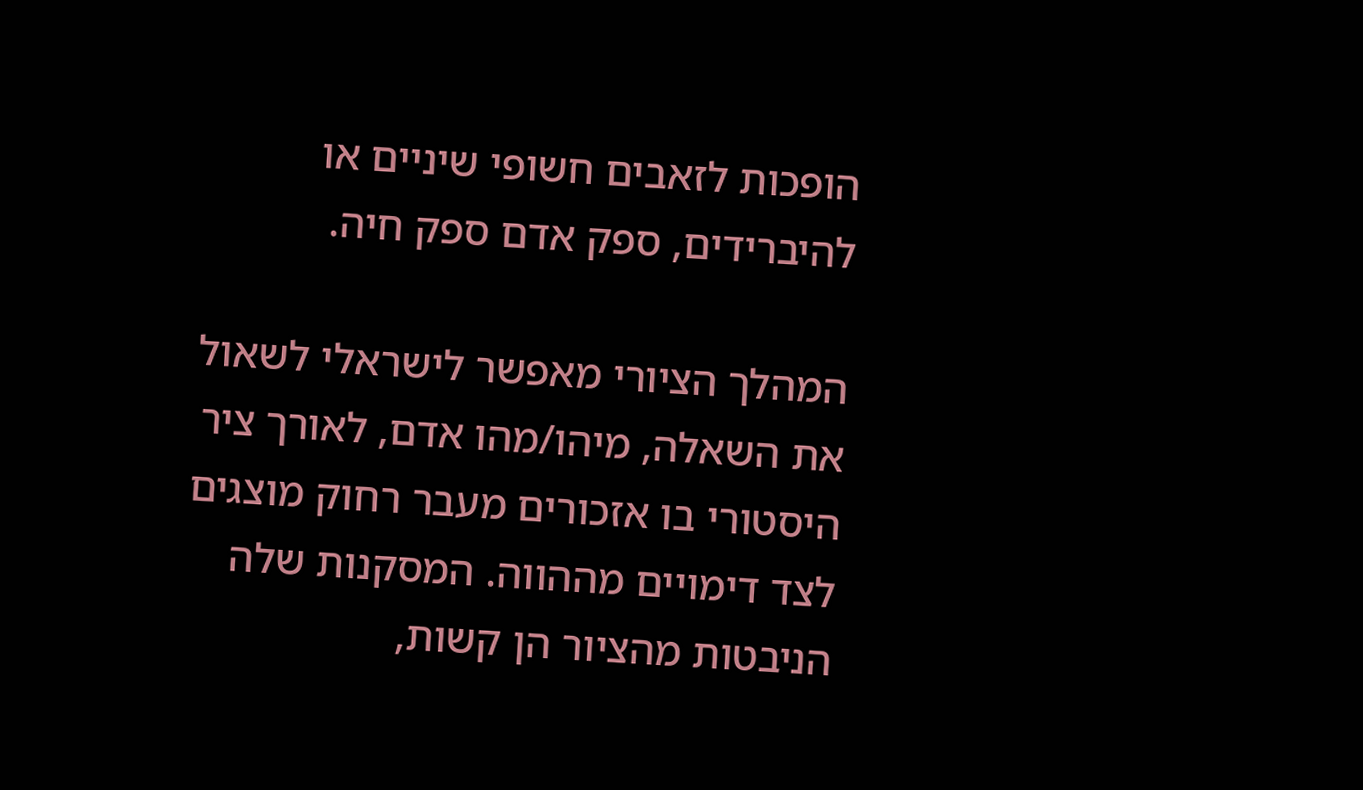הופכות לזאבים חשופי שיניים או להיברידים, ספק אדם ספק חיה.

המהלך הציורי מאפשר לישראלי לשאול את השאלה, מיהו/מהו אדם, לאורך ציר היסטורי בו אזכורים מעבר רחוק מוצגים לצד דימויים מההווה. המסקנות שלה הניבטות מהציור הן קשות,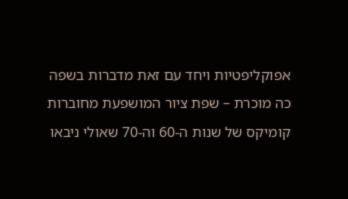אפוקליפטיות ויחד עם זאת מדברות בשפה כה מוכרת – שפת ציור המושפעת מחוברות קומיקס של שנות ה-60 וה-70 שאולי ניבאו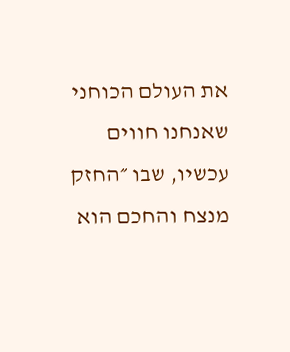את העולם הכוחני שאנחנו חווים עכשיו, שבו ״החזק מנצח והחכם הוא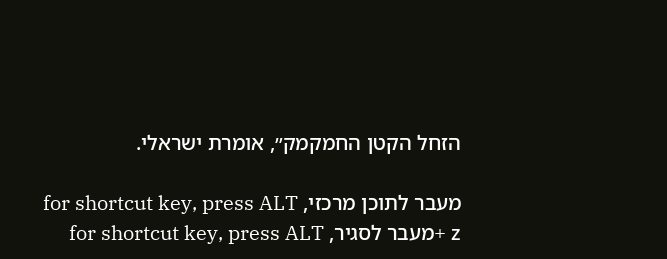הזחל הקטן החמקמק״, אומרת ישראלי.

מעבר לתוכן מרכזי, for shortcut key, press ALT + zמעבר לסגיר, for shortcut key, press ALT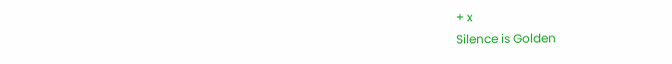+ x
Silence is Golden